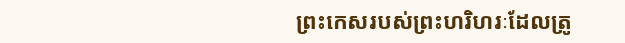ព្រះកេសរបស់ព្រះហរិហរៈដែលត្រូ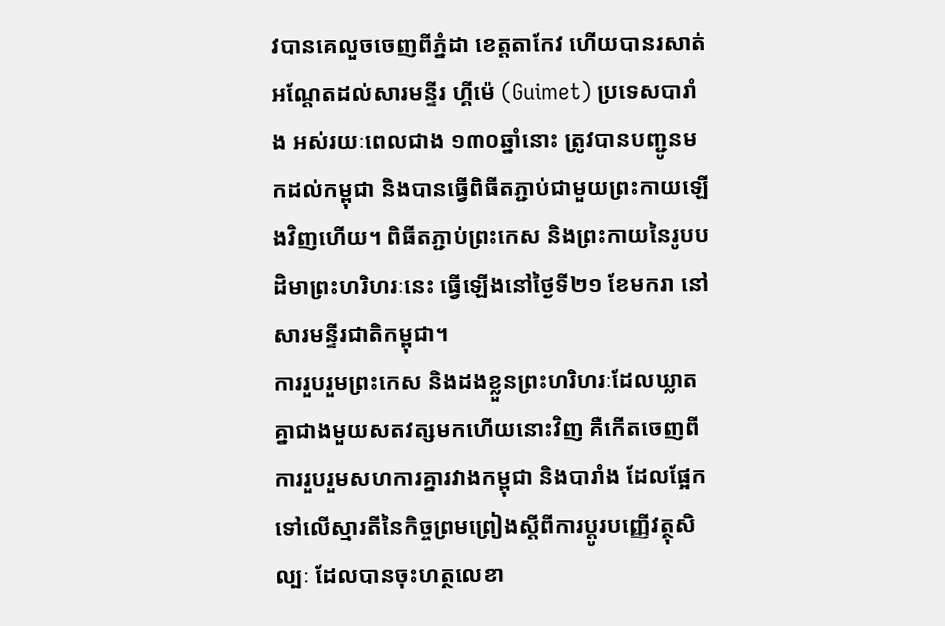វបានគេលួចចេញពីភ្នំដា ខេត្តតាកែវ ហើយបានរសាត់អណ្ដែតដល់សារមន្ទីរ ហ្គីម៉េ (Guimet) ប្រទេសបារាំង អស់រយៈពេលជាង ១៣០ឆ្នាំនោះ ត្រូវបានបញ្ជូនមកដល់កម្ពុជា និងបានធ្វើពិធីតភ្ជាប់ជាមួយព្រះកាយឡើងវិញហើយ។ ពិធីតភ្ជាប់ព្រះកេស និងព្រះកាយនៃរូបបដិមាព្រះហរិហរៈនេះ ធ្វើឡើងនៅថ្ងៃទី២១ ខែមករា នៅសារមន្ទីរជាតិកម្ពុជា។
ការរួបរួមព្រះកេស និងដងខ្លួនព្រះហរិហរៈដែលឃ្លាតគ្នាជាងមួយសតវត្សមកហើយនោះវិញ គឺកើតចេញពីការរួបរួមសហការគ្នារវាងកម្ពុជា និងបារាំង ដែលផ្អែកទៅលើស្មារតីនៃកិច្ចព្រមព្រៀងស្ដីពីការប្ដូរបញ្ញើវត្ថុសិល្បៈ ដែលបានចុះហត្ថលេខា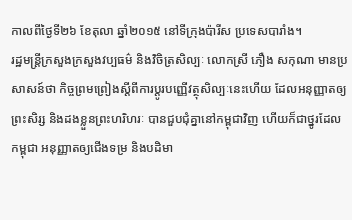កាលពីថ្ងៃទី២៦ ខែតុលា ឆ្នាំ២០១៥ នៅទីក្រុងប៉ារីស ប្រទេសបារាំង។
រដ្ឋមន្ត្រីក្រសួងក្រសួងវប្បធម៌ និងវិចិត្រសិល្បៈ លោកស្រី ភឿង សកុណា មានប្រសាសន៍ថា កិច្ចព្រមព្រៀងស្ដីពីការប្ដូរបញ្ញើវត្ថុសិល្បៈនេះហើយ ដែលអនុញ្ញាតឲ្យព្រះសិរ្ស និងដងខ្លួនព្រះហរិហរៈ បានជួបជុំគ្នានៅកម្ពុជាវិញ ហើយក៏ជាថ្នូរដែលកម្ពុជា អនុញ្ញាតឲ្យជើងទម្រ និងបដិមា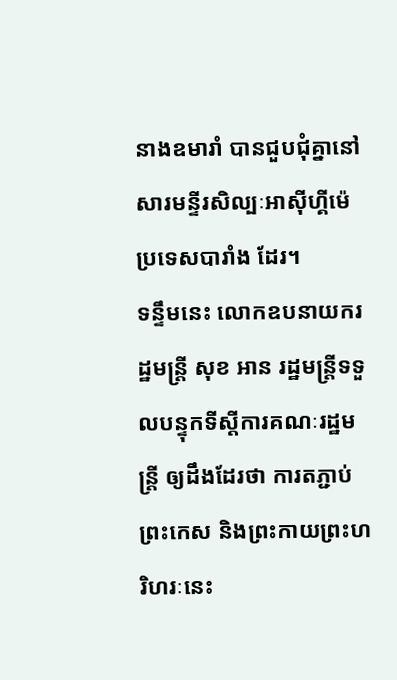នាងឧមារាំ បានជួបជុំគ្នានៅសារមន្ទីរសិល្បៈអាស៊ីហ្គីម៉េ ប្រទេសបារាំង ដែរ។
ទន្ទឹមនេះ លោកឧបនាយករដ្ឋមន្ត្រី សុខ អាន រដ្ឋមន្ត្រីទទួលបន្ទុកទីស្ដីការគណៈរដ្ឋមន្ត្រី ឲ្យដឹងដែរថា ការតភ្ជាប់ព្រះកេស និងព្រះកាយព្រះហរិហរៈនេះ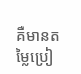គឺមានតម្លៃប្រៀ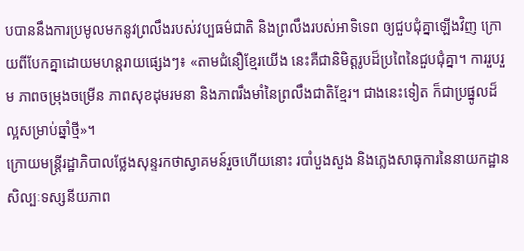បបាននឹងការប្រមូលមកនូវព្រលឹងរបស់វប្បធម៌ជាតិ និងព្រលឹងរបស់អាទិទេព ឲ្យជួបជុំគ្នាឡើងវិញ ក្រោយពីបែកគ្នាដោយមហន្តរាយផ្សេងៗ៖ «តាមជំនឿខ្មែរយើង នេះគឺជានិមិត្តរូបដ៏ប្រពៃនៃជួបជុំគ្នា។ ការរួបរួម ភាពចម្រុងចម្រើន ភាពសុខដុមរមនា និងភាពរឹងមាំនៃព្រលឹងជាតិខ្មែរ។ ជាងនេះទៀត ក៏ជាប្រផ្នូលដ៏ល្អសម្រាប់ឆ្នាំថ្មី»។
ក្រោយមន្ត្រីរដ្ឋាភិបាលថ្លែងសុន្ទរកថាស្វាគមន៍រួចហើយនោះ របាំបួងសួង និងភ្លេងសាធុការនៃនាយកដ្ឋានសិល្បៈទស្សនីយភាព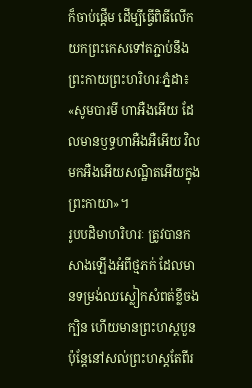ក៏ចាប់ផ្ដើម ដើម្បីធ្វើពិធីលើកយកព្រះកេសទៅតភ្ជាប់នឹងព្រះកាយព្រះហរិហរៈភ្នំដា៖ «សូមបារមី ហាអឺងអើយ ដែលមានឫទ្ធហាអឺងអឺអើយ វិលមកអឺងអើយសណ្ឋិតអើយក្នុងព្រះកាយា»។
រូបបដិមាហរិហរៈ ត្រូវបានកសាងឡើងអំពីថ្មភក់ ដែលមានទម្រង់ឈស្លៀកសំពត់ខ្លីចងក្បិន ហើយមានព្រះហស្តបួន ប៉ុន្តែនៅសល់ព្រះហស្តតែពីរ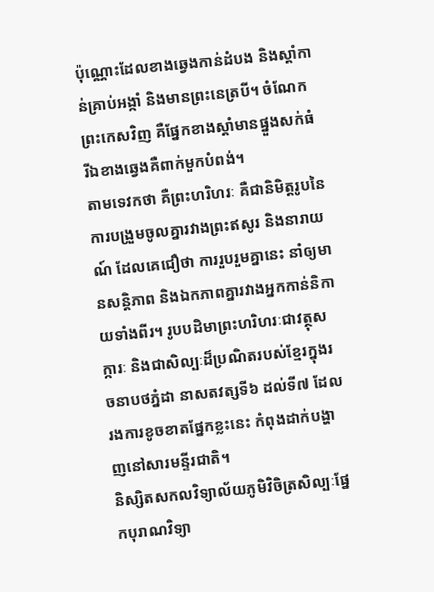ប៉ុណ្ណោះដែលខាងឆ្វេងកាន់ដំបង និងស្ដាំកាន់គ្រាប់អង្កាំ និងមានព្រះនេត្របី។ ចំណែកព្រះកេសវិញ គឺផ្នែកខាងស្ដាំមានផ្នួងសក់ធំ រីឯខាងឆ្វេងគឺពាក់មួកបំពង់។
តាមទេវកថា គឺព្រះហរិហរៈ គឺជានិមិត្តរូបនៃការបង្រួមចូលគ្នារវាងព្រះឥសូរ និងនារាយណ៍ ដែលគេជឿថា ការរួបរួមគ្នានេះ នាំឲ្យមានសន្តិភាព និងឯកភាពគ្នារវាងអ្នកកាន់និកាយទាំងពីរ។ រូបបដិមាព្រះហរិហរៈជាវត្ថុសក្ការៈ និងជាសិល្បៈដ៏ប្រណិតរបស់ខ្មែរក្នុងរចនាបថភ្នំដា នាសតវត្សទី៦ ដល់ទី៧ ដែលរងការខូចខាតផ្នែកខ្លះនេះ កំពុងដាក់បង្ហាញនៅសារមន្ទីរជាតិ។
និស្សិតសកលវិទ្យាល័យភូមិវិចិត្រសិល្បៈផ្នែកបុរាណវិទ្យា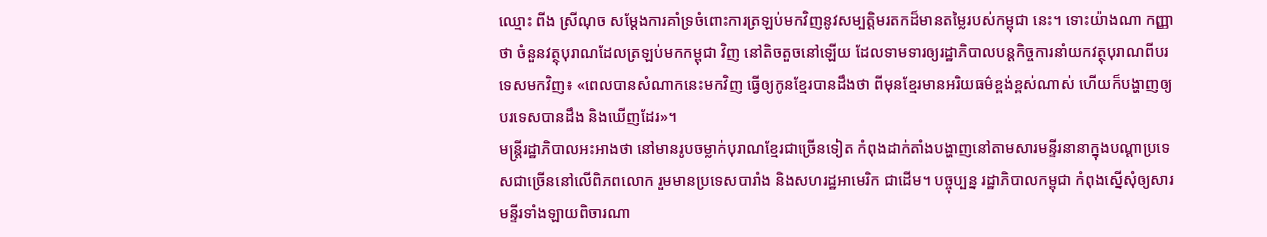ឈ្មោះ ពីង ស្រីណុច សម្ដែងការគាំទ្រចំពោះការត្រឡប់មកវិញនូវសម្បត្តិមរតកដ៏មានតម្លៃរបស់កម្ពុជា នេះ។ ទោះយ៉ាងណា កញ្ញាថា ចំនួនវត្ថុបុរាណដែលត្រឡប់មកកម្ពុជា វិញ នៅតិចតួចនៅឡើយ ដែលទាមទារឲ្យរដ្ឋាភិបាលបន្តកិច្ចការនាំយកវត្ថុបុរាណពីបរទេសមកវិញ៖ «ពេលបានសំណាកនេះមកវិញ ធ្វើឲ្យកូនខ្មែរបានដឹងថា ពីមុនខ្មែរមានអរិយធម៌ខ្ពង់ខ្ពស់ណាស់ ហើយក៏បង្ហាញឲ្យបរទេសបានដឹង និងឃើញដែរ»។
មន្ត្រីរដ្ឋាភិបាលអះអាងថា នៅមានរូបចម្លាក់បុរាណខ្មែរជាច្រើនទៀត កំពុងដាក់តាំងបង្ហាញនៅតាមសារមន្ទីរនានាក្នុងបណ្ដាប្រទេសជាច្រើននៅលើពិភពលោក រួមមានប្រទេសបារាំង និងសហរដ្ឋអាមេរិក ជាដើម។ បច្ចុប្បន្ន រដ្ឋាភិបាលកម្ពុជា កំពុងស្នើសុំឲ្យសារមន្ទីរទាំងឡាយពិចារណា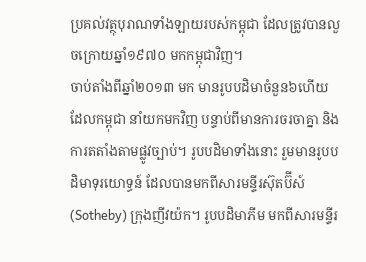ប្រគល់វត្ថុបុរាណទាំងឡាយរបស់កម្ពុជា ដែលត្រូវបានលួចក្រោយឆ្នាំ១៩៧០ មកកម្ពុជាវិញ។
ចាប់តាំងពីឆ្នាំ២០១៣ មក មានរូបបដិមាចំនួន៦ហើយដែលកម្ពុជា នាំយកមកវិញ បន្ទាប់ពីមានការចរចាគ្នា និងការតតាំងតាមផ្លូវច្បាប់។ រូបបដិមាទាំងនោះ រួមមានរូបបដិមាទុរយោទ្ធន៍ ដែលបានមកពីសារមន្ទីរស៊ុតប៊ីស៍ (Sotheby) ក្រុងញីវយ៉ក។ រូបបដិមាភីម មកពីសារមន្ទីរ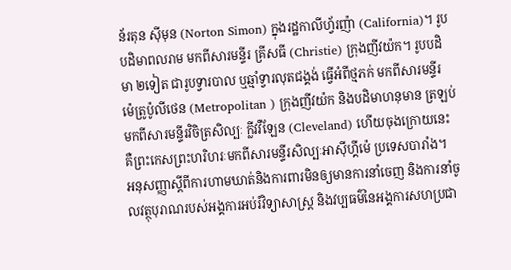ន័រតុន ស៊ីមុន (Norton Simon) ក្នុងរដ្ឋកាលីហ្វ័រញ៉ា (California)។ រូបបដិមាពលរាម មកពីសារមន្ទីរ គ្រីសធី (Christie) ក្រុងញីវយ៉ក។ រូបបដិមា ២ទៀត ជារូបទ្វារបាល ឬឆ្មាំទ្វារលុតជង្គង់ ធ្វើអំពីថ្មភក់ មកពីសារមន្ទីរ ម៉េត្រូប៉ូលីថេន (Metropolitan ) ក្រុងញីវយ៉ក និងបដិមាហនុមាន ត្រឡប់មកពីសារមន្ទីរវិចិត្រសិល្បៈ ក្លីវវឺឡែន (Cleveland) ហើយចុងក្រោយនេះ គឺព្រះកេសព្រះហរិហរៈមកពីសារមន្ទីរសិល្បៈអាស៊ីហ្គីម៉េ ប្រទេសបារាំង។
អនុសញ្ញាស្ដីពីការហាមឃាត់និងការពារមិនឲ្យមានការនាំចេញ និងការនាំចូលវត្ថុបុរាណរបស់អង្គការអប់រំវិទ្យាសាស្ត្រ និងវប្បធម៌នៃអង្គការសហប្រជា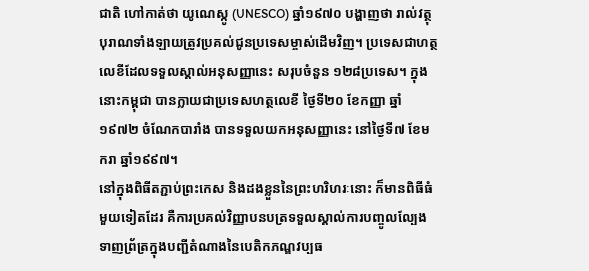ជាតិ ហៅកាត់ថា យូណេស្កូ (UNESCO) ឆ្នាំ១៩៧០ បង្ហាញថា រាល់វត្ថុបុរាណទាំងឡាយត្រូវប្រគល់ជូនប្រទេសម្ចាស់ដើមវិញ។ ប្រទេសជាហត្ថលេខីដែលទទួលស្គាល់អនុសញ្ញានេះ សរុបចំនួន ១២៨ប្រទេស។ ក្នុងនោះកម្ពុជា បានក្លាយជាប្រទេសហត្ថលេខី ថ្ងៃទី២០ ខែកញ្ញា ឆ្នាំ១៩៧២ ចំណែកបារាំង បានទទួលយកអនុសញ្ញានេះ នៅថ្ងៃទី៧ ខែមករា ឆ្នាំ១៩៩៧។
នៅក្នុងពិធីតភ្ជាប់ព្រះកេស និងដងខ្លួននៃព្រះហរិហរៈនោះ ក៏មានពិធីធំមួយទៀតដែរ គឺការប្រគល់វិញ្ញាបនបត្រទទួលស្គាល់ការបញ្ចូលល្បែងទាញព្រ័ត្រក្នុងបញ្ជីតំណាងនៃបេតិកភណ្ឌវប្បធ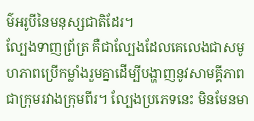ម៌អរូបីនៃមនុស្សជាតិដែរ។
ល្បែងទាញព្រ័ត្រ គឺជាល្បែងដែលគេលេងជាសមូហភាពប្រើកម្លាំងរួមគ្នាដើម្បីបង្ហាញនូវសាមគ្គីភាពជាក្រុមរវាងក្រុមពីរ។ ល្បែងប្រភេទនេះ មិនមែនមា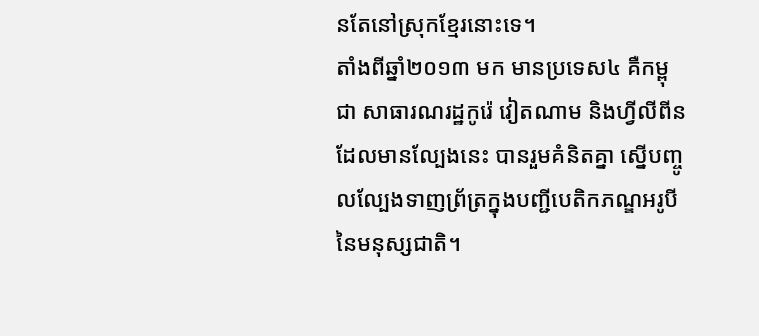នតែនៅស្រុកខ្មែរនោះទេ។
តាំងពីឆ្នាំ២០១៣ មក មានប្រទេស៤ គឺកម្ពុជា សាធារណរដ្ឋកូរ៉េ វៀតណាម និងហ្វីលីពីន ដែលមានល្បែងនេះ បានរួមគំនិតគ្នា ស្នើបញ្ចូលល្បែងទាញព្រ័ត្រក្នុងបញ្ជីបេតិកភណ្ឌអរូបីនៃមនុស្សជាតិ។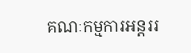គណៈកម្មការអន្តររ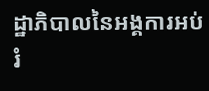ដ្ឋាភិបាលនៃអង្គការអប់រំ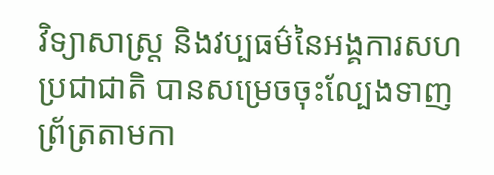វិទ្យាសាស្ត្រ និងវប្បធម៌នៃអង្គការសហប្រជាជាតិ បានសម្រេចចុះល្បែងទាញព្រ័ត្រតាមកា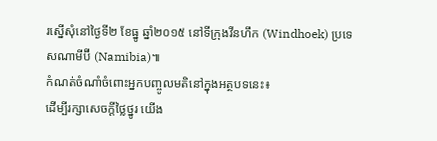រស្នើសុំនៅថ្ងៃទី២ ខែធ្នូ ឆ្នាំ២០១៥ នៅទីក្រុងវីនហឹក (Windhoek) ប្រទេសណាមីប៊ី (Namibia)៕
កំណត់ចំណាំចំពោះអ្នកបញ្ចូលមតិនៅក្នុងអត្ថបទនេះ៖
ដើម្បីរក្សាសេចក្ដីថ្លៃថ្នូរ យើង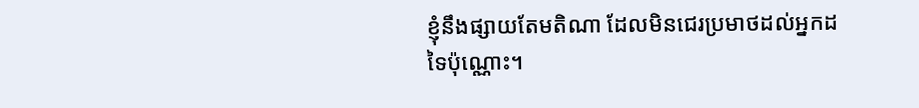ខ្ញុំនឹងផ្សាយតែមតិណា ដែលមិនជេរប្រមាថដល់អ្នកដទៃប៉ុណ្ណោះ។